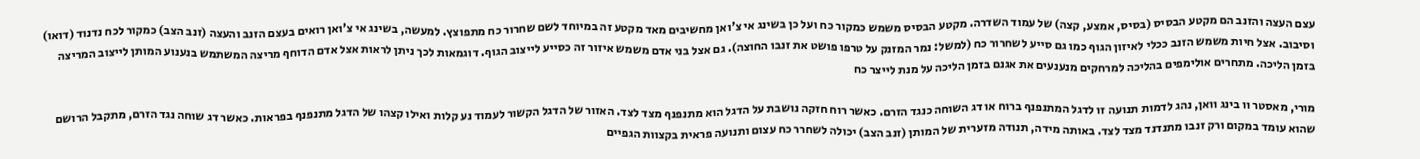עצם העצה והזנב הם מקטע הבסיס (בסיס, אמצע, קצה) של עמוד השדרה. מקטע הבסיס משמש כמקור כח ועל כן בשינג אי צ'ואן מחשיבים מאד מקטע זה במיוחד לשם שחרור כח מתפוצץ. למעשה, בשינג אי צ'ואן רואים בעצם הזנב והעצה (זנב הצב) כמקור לכח נדנוד (דואו) וסיבוב. אצל חיות משמש הזנב ככלי לאיזון הגוף כמו גם סייע לשחרור כח (למשל: נמר המזנק על טרפו פושט את זנבו החוצה). גם אצל בני אדם משמש איזור זה כסייע לייצוב הגוף. דוגמאות לכך ניתן לראות אצל אדם הדוחף מריצה המשתמש בנענוע המותן לייצוב המריצה בזמן הליכה. מתחרים אולימפים בהליכה למרחקים מנענעים את אגנם בזמן הליכה על מנת לייצר כח

מורי, מאסטר וו בינג וואן, נהג לדמות תנועה זו לדגל המתנפנף ברוח או דג השוחה כנגד הזרם. כאשר רוח חזקה נושבת על הדגל הוא מתנפנף מצד לצד. האזור של הדגל הקשור לעמוד נע קלות ואילו קצהו של הדגל מתנפנף בפראות. כאשר דג שוחה נגד הזרם, מתקבל הרושם שהוא עומד במקום ורק זנבו מתנדנד מצד לצד. באותה מידה, תנודה מזערית של המותן (זנב הצב) יכולה לשחרר כח עצום ותנועה פראית בקצוות הגפיים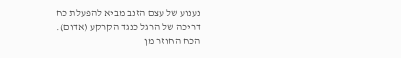נענוע של עצם הזנב מביא להפעלת כח דריכה של הרגל כנגד הקרקע (אדום). הכח החוזר מן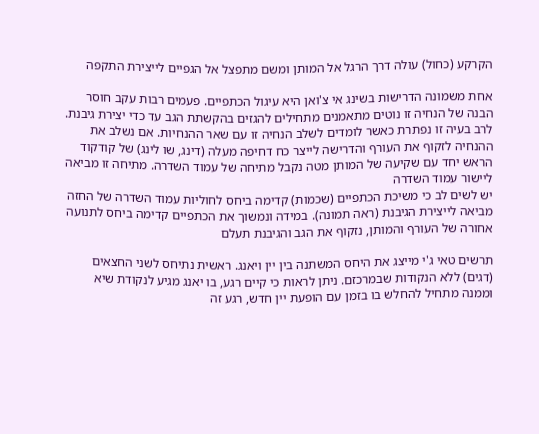הקרקע (כחול) עולה דרך הרגל אל המותן ומשם מתפצל אל הגפיים לייצירת התקפה

אחת משמונה הדרישות בשינג אי צ'ואן היא עיגול הכתפיים. פעמים רבות עקב חוסר הבנה של הנחיה זו נוטים מתאמנים מתחילים להגזים בהקשתת הגב עד כדי יצירת גיבנת. לרב בעיה זו נפתרת כאשר לומדים לשלב הנחיה זו עם שאר ההנחיות. אם נשלב את ההנחיה לזקוף את העורף והדרישה לייצר כח דחיפה מעלה (דינג, שו לינג) של קודקוד הראש יחד עם שקיעה של המותן מטה נקבל מתיחה של עמוד השדרה. מתיחה זו מביאה ליישור עמוד השדרה
יש לשים לב כי משיכת הכתפיים (שכמות) קדימה ביחס לחוליות עמוד השדרה של החזה מביאה לייצירת הגיבנת (ראה תמונה). במידה ונמשוך את הכתפיים קדימה ביחס לתנועה אחורה של העורף והמותן, נזקוף את הגב והגיבנת תעלם

תרשים טאי ג'י מייצג את היחס המשתנה בין יין ויאנג. ראשית נתיחס לשני החצאים (דגים) ללא הנקודות שבמרכזם. ניתן לראות כי קיים רגע, בו יאנג מגיע לנקודת שיא וממנה מתחיל להחלש בו בזמן עם הופעת יין חדש, רגע זה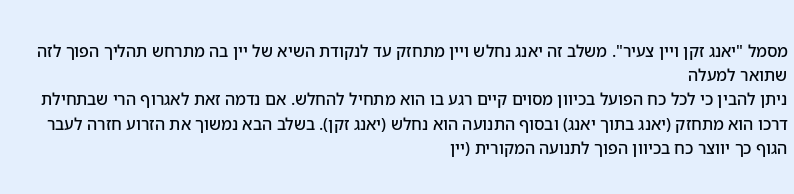מסמל "יאנג זקן ויין צעיר". משלב זה יאנג נחלש ויין מתחזק עד לנקודת השיא של יין בה מתרחש תהליך הפוך לזה שתואר למעלה
ניתן להבין כי לכל כח הפועל בכיוון מסוים קיים רגע בו הוא מתחיל להחלש. אם נדמה זאת לאגרוף הרי שבתחילת דרכו הוא מתחזק (יאנג בתוך יאנג) ובסוף התנועה הוא נחלש (יאנג זקן). בשלב הבא נמשוך את הזרוע חזרה לעבר הגוף כך יווצר כח בכיוון הפוך לתנועה המקורית (יין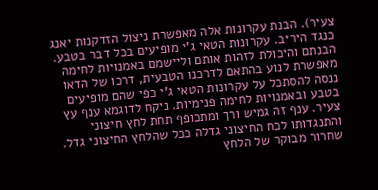צעיר). הבנת עקרונות אלה מאפשרת ניצול הזדקנות יאנג כנגד היריב. עקרונות הטאי ג'י מופיעים בכל דבר בטבע. הבנתם והיכולת לזהות אותם וליישמם באמנויות לחימה מאפשרת לנוע בהתאם לדרכנו הטבעית, דרכו של הדאו
ננסה להסתכל על עקרונות הטאי ג'י כפי שהם מופיעים בטבע ובאמנויות לחימה פנימיות. ניקח לדוגמא ענף עץ צעיר. ענף זה גמיש ורך ומתכופף תחת לחץ חיצוני והתנגדותו לכח החיצוני גדלה ככל שהלחץ החיצוני גדל. שחרור מבוקר של הלחץ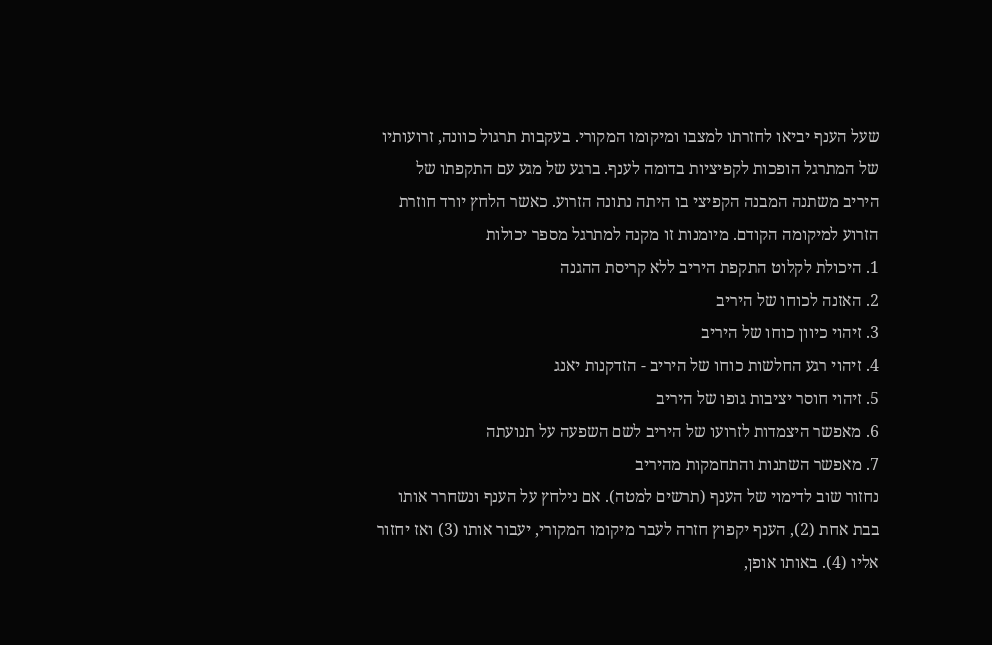שעל הענף יביאו לחזרתו למצבו ומיקומו המקורי. בעקבות תרגול כוונה, זרועותיו של המתרגל הופכות לקפיציות בדומה לענף. ברגע של מגע עם התקפתו של היריב משתנה המבנה הקפיצי בו היתה נתונה הזרוע. כאשר הלחץ יורד חוזרת הזרוע למיקומה הקודם. מיומנות זו מקנה למתרגל מספר יכולות
1. היכולת לקלוט התקפת היריב ללא קריסת ההגנה
2. האזנה לכוחו של היריב
3. זיהוי כיוון כוחו של היריב
4. זיהוי רגע החלשות כוחו של היריב - הזדקנות יאנג
5. זיהוי חוסר יציבות גופו של היריב
6. מאפשר היצמדות לזרועו של היריב לשם השפעה על תנועתה
7. מאפשר השתנות והתחמקות מהיריב
נחזור שוב לדימוי של הענף (תרשים למטה). אם נילחץ על הענף ונשחרר אותו בבת אחת (2), הענף יקפוץ חזרה לעבר מיקומו המקורי, יעבור אותו (3) ואז יחזור אליו (4). באותו אופן,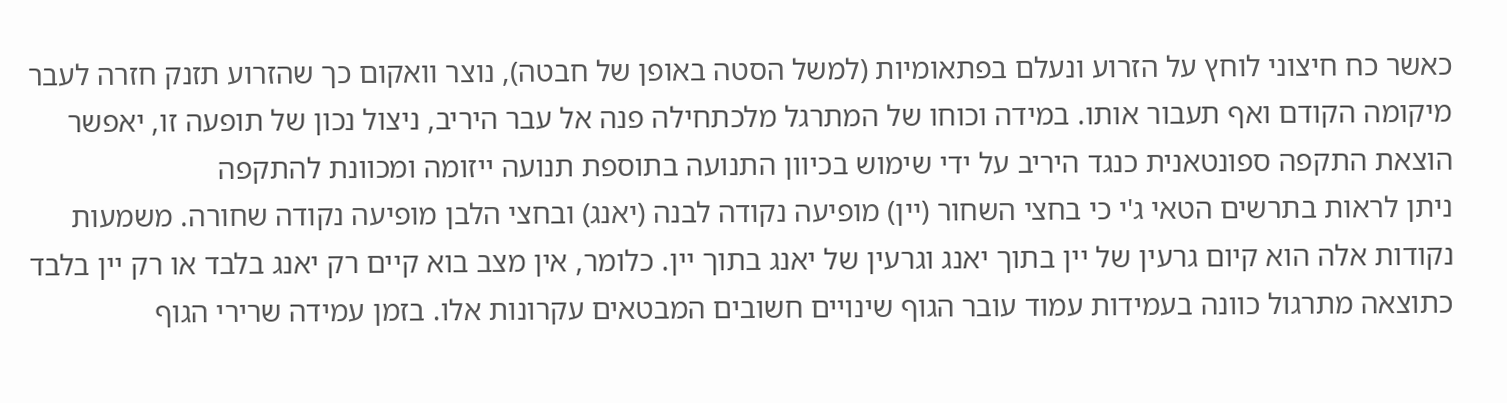כאשר כח חיצוני לוחץ על הזרוע ונעלם בפתאומיות (למשל הסטה באופן של חבטה), נוצר וואקום כך שהזרוע תזנק חזרה לעבר מיקומה הקודם ואף תעבור אותו. במידה וכוחו של המתרגל מלכתחילה פנה אל עבר היריב, ניצול נכון של תופעה זו, יאפשר הוצאת התקפה ספונטאנית כנגד היריב על ידי שימוש בכיוון התנועה בתוספת תנועה ייזומה ומכוונת להתקפה
ניתן לראות בתרשים הטאי ג'י כי בחצי השחור (יין) מופיעה נקודה לבנה (יאנג) ובחצי הלבן מופיעה נקודה שחורה. משמעות נקודות אלה הוא קיום גרעין של יין בתוך יאנג וגרעין של יאנג בתוך יין. כלומר, אין מצב בוא קיים רק יאנג בלבד או רק יין בלבד
כתוצאה מתרגול כוונה בעמידות עמוד עובר הגוף שינויים חשובים המבטאים עקרונות אלו. בזמן עמידה שרירי הגוף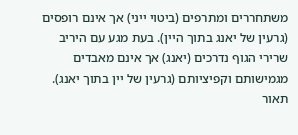משתחררים ומתרפים (ביטוי ייני) אך אינם רופסים (גרעין של יאנג בתוך היין). בעת מגע עם היריב שרירי הגוף נדרכים (יאנג) אך אינם מאבדים מגמישותם וקפיציותם (גרעין של יין בתוך יאנג). תאור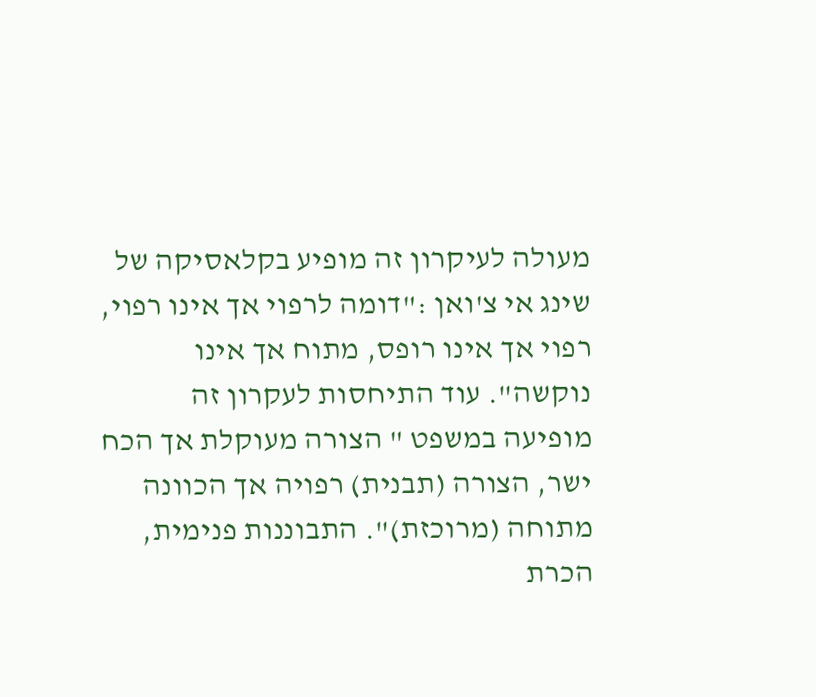מעולה לעיקרון זה מופיע בקלאסיקה של שינג אי צ'ואן :"דומה לרפוי אך אינו רפוי, רפוי אך אינו רופס, מתוח אך אינו נוקשה". עוד התיחסות לעקרון זה מופיעה במשפט " הצורה מעוקלת אך הכח ישר, הצורה (תבנית) רפויה אך הכוונה מתוחה (מרוכזת)". התבוננות פנימית, הכרת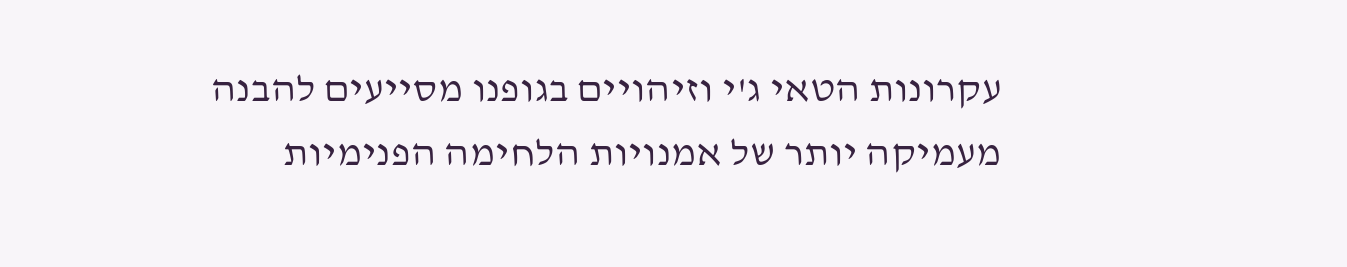עקרונות הטאי ג'י וזיהויים בגופנו מסייעים להבנה מעמיקה יותר של אמנויות הלחימה הפנימיות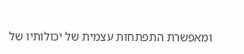ומאפשרת התפתחות עצמית של יכולותיו של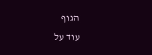הגוף
עוד על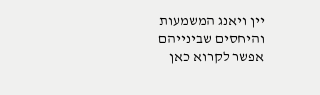יין ויאנג המשמעות והיחסים שבינייהם אפשר לקרוא כאן